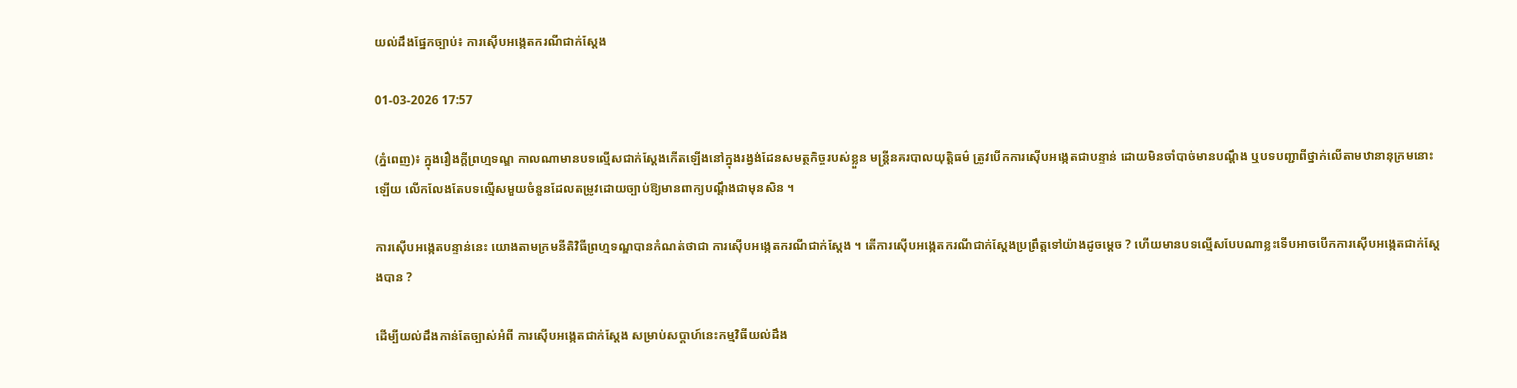យល់ដឹងផ្នែកច្បាប់៖ ការស៊ើបអង្កេតករណីជាក់ស្តែង

01-03-2026 17:57

(ភ្នំពេញ)៖ ក្នុងរឿងក្ដីព្រហ្មទណ្ឌ កាលណាមានបទល្មើសជាក់ស្ដែងកើតឡើងនៅក្នុងរង្វង់ដែនសមត្ថកិច្ចរបស់ខ្លួន មន្ត្រីនគរបាលយុត្តិធម៌ ត្រូវបើកការស៊ើបអង្កេតជាបន្ទាន់ ដោយមិនចាំបាច់មានបណ្ដឹង ឬបទបញ្ជាពីថ្នាក់លើតាមឋានានុក្រមនោះឡើយ លើកលែងតែបទល្មើសមួយចំនួនដែលតម្រូវដោយច្បាប់ឱ្យមានពាក្យបណ្ដឹងជាមុនសិន ។

ការស៊ើបអង្កេតបន្ទាន់នេះ យោងតាមក្រមនីតិវិធីព្រហ្មទណ្ឌបានកំណត់ថាជា ការស៊ើបអង្កេតករណីជាក់ស្ដែង ។ តើការស៊ើបអង្កេតករណីជាក់ស្ដែងប្រព្រឹត្តទៅយ៉ាងដូចម្ដេច ? ហើយមានបទល្មើសបែបណាខ្លះទើបអាចបើកការស៊ើបអង្កេតជាក់ស្ដែងបាន ?

ដើម្បីយល់ដឹងកាន់តែច្បាស់អំពី ការស៊ើបអង្កេតជាក់ស្តែង សម្រាប់សប្តាហ៍នេះកម្មវិធីយល់ដឹង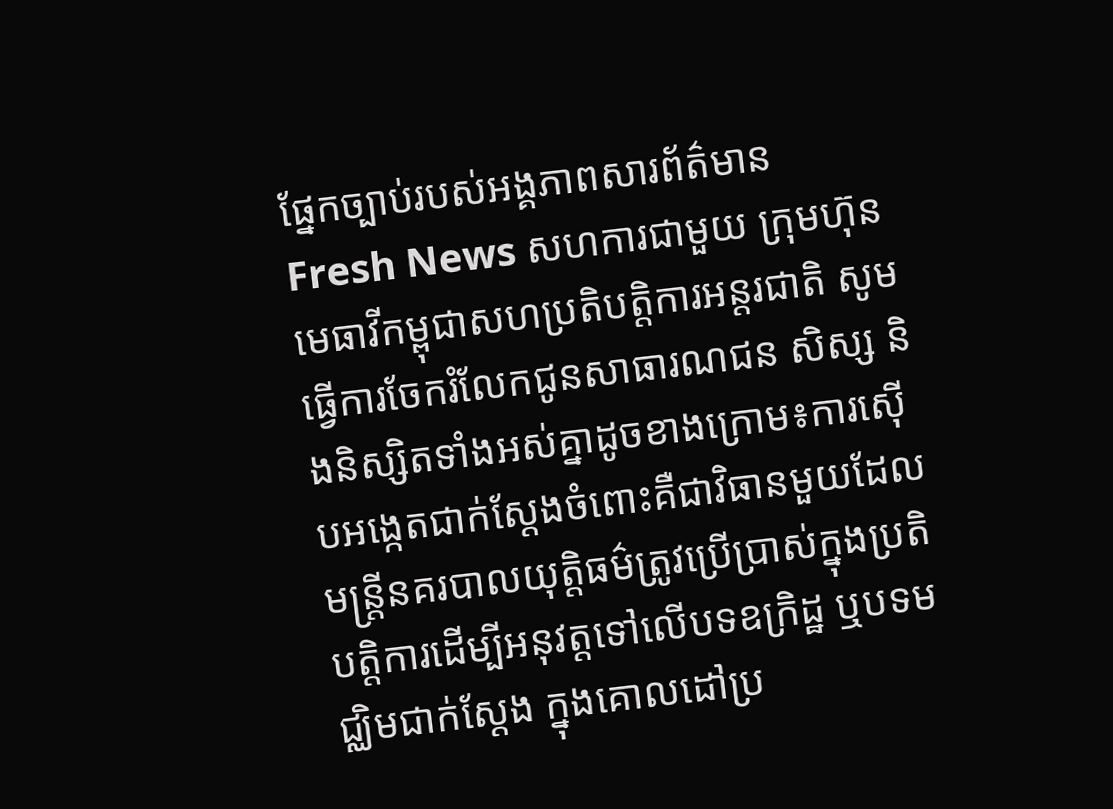ផ្នែកច្បាប់របស់អង្គភាពសារព័ត៌មាន Fresh News សហការជាមួយ ក្រុមហ៊ុនមេធាវីកម្ពុជាសហប្រតិបត្តិការអន្តរជាតិ សូមធ្វើការចែករំលែកជូនសាធារណជន សិស្ស និងនិស្សិតទាំងអស់គ្នាដូចខាងក្រោម៖ការស៊ើបអង្កេតជាក់ស្ដែងចំពោះគឺជាវិធានមួយដែល មន្រ្តីនគរបាលយុត្តិធម៌ត្រូវប្រើប្រាស់ក្នុងប្រតិបត្តិការដើម្បីអនុវត្តទៅលើបទឧក្រិដ្ឋ ឬបទមជ្ឈិមជាក់ស្ដែង ក្នុងគោលដៅប្រ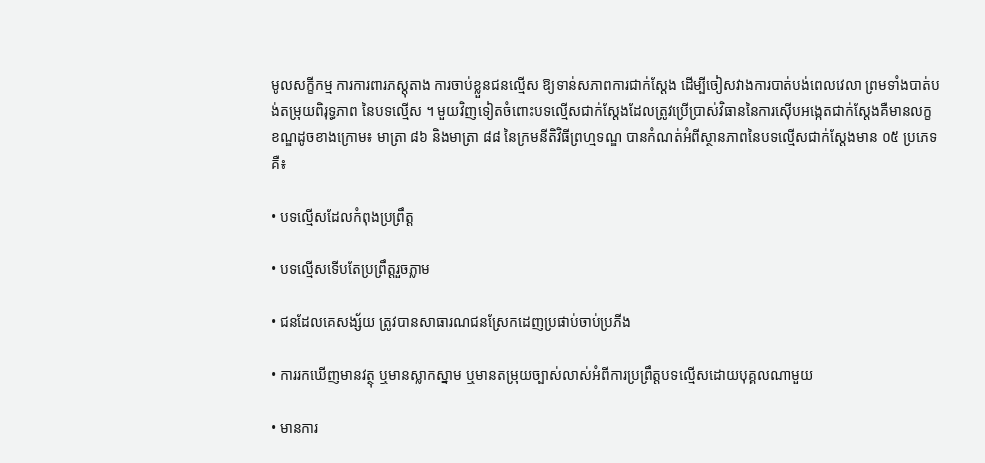មូលសក្ខីកម្ម ការការពារភស្តុតាង ការចាប់ខ្លួនជនល្មើស ឱ្យទាន់សភាពការជាក់ស្ដែង ដើម្បីចៀសវាងការបាត់បង់ពេលវេលា ព្រមទាំងបាត់បង់តម្រុយពិរុទ្ធភាព នៃបទល្មើស ។ មួយវិញទៀតចំពោះបទល្មើសជាក់ស្តែងដែលត្រូវប្រើប្រាស់វិធាននៃការស៊ើបអង្កេតជាក់ស្ដែងគឺមានលក្ខខណ្ឌដូចខាងក្រោម៖ មាត្រា ៨៦ និងមាត្រា ៨៨ នៃក្រមនីតិវិធីព្រហ្មទណ្ឌ បានកំណត់អំពីស្ថានភាពនៃបទល្មើសជាក់ស្តែងមាន ០៥ ប្រភេទគឺ៖

• បទល្មើសដែលកំពុងប្រព្រឹត្ត

• បទល្មើសទើបតែប្រព្រឹត្តរួចភ្លាម

• ជនដែលគេសង្ស័យ ត្រូវបានសាធារណជនស្រែកដេញប្រផាប់ចាប់ប្រភីង

• ការរកឃើញមានវត្ថុ ឬមានស្លាកស្នាម ឬមានតម្រុយច្បាស់លាស់អំពីការប្រព្រឹត្តបទល្មើសដោយបុគ្គលណាមួយ

• មានការ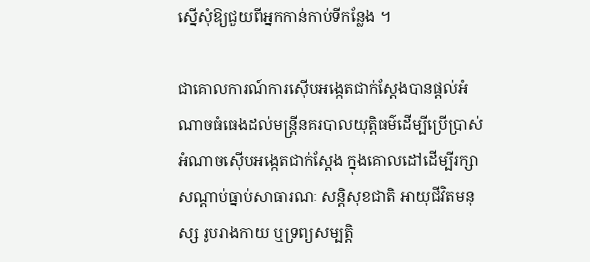ស្នើសុំឱ្យជួយពីអ្នកកាន់កាប់ទីកន្លែង ។

ជាគោលការណ៍ការស៊ើបអង្កេតជាក់ស្តែងបានផ្តល់អំណាចធំធេងដល់មន្រ្តីនគរបាលយុត្តិធម៌ដើម្បីប្រើប្រាស់អំណាចស៊ើបអង្កេតជាក់ស្តែង ក្នុងគោលដៅដើម្បីរក្សាសណ្តាប់ធ្នាប់សាធារណៈ សន្តិសុខជាតិ អាយុជីវិតមនុស្ស រូបរាងកាយ ឬទ្រព្យសម្បត្តិ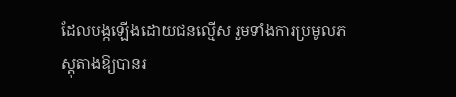ដែលបង្កឡើងដោយជនល្មើស រួមទាំងការប្រមូលភស្តុតាងឱ្យបានរ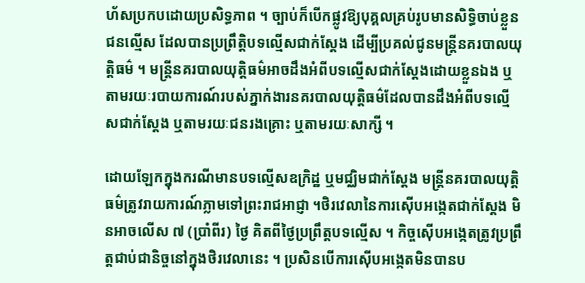ហ័សប្រកបដោយប្រសិទ្ធភាព ។ ច្បាប់ក៏បើកផ្លូវឱ្យបុគ្គលគ្រប់រូបមានសិទ្ធិចាប់ខ្លួនជនល្មើស ដែលបានប្រព្រឹត្តិបទល្មើសជាក់ស្តែង ដើម្បីប្រគល់ជូនមន្ត្រីនគរបាលយុត្តិធម៌ ។ មន្ត្រីនគរបាលយុត្តិធម៌អាចដឹងអំពីបទល្មើសជាក់ស្តែងដោយខ្លួនឯង ឬតាមរយៈរបាយការណ៍របស់ភ្នាក់ងារនគរបាលយុត្តិធម៌ដែលបានដឹងអំពីបទល្មើសជាក់ស្តែង ឬតាមរយៈជនរងគ្រោះ ឬតាមរយៈសាក្សី ។

ដោយឡែកក្នុងករណីមានបទល្មើសឧក្រិដ្ឋ ឬមជ្ឈិមជាក់ស្តែង មន្ត្រីនគរបាលយុត្តិធម៌ត្រូវរាយការណ៍ភ្លាមទៅព្រះរាជអាជ្ញា ។ថិរវេលានៃការស៊ើបអង្កេតជាក់ស្តែង មិនអាចលើស ៧ (ប្រាំពីរ) ថ្ងៃ គិតពីថ្ងៃប្រព្រឹត្តបទល្មើស ។ កិច្ចស៊ើបអង្កេតត្រូវប្រព្រឹត្តជាប់ជានិច្ចនៅក្នុងថិរវេលានេះ ។ ប្រសិនបើការស៊ើបអង្កេតមិនបានប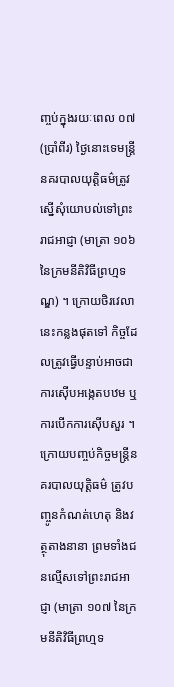ញ្ចប់ក្នុងរយៈពេល ០៧ (ប្រាំពីរ) ថ្ងៃនោះទេមន្ត្រីនគរបាលយុត្តិធម៌ត្រូវស្នើសុំយោបល់ទៅព្រះរាជអាជ្ញា (មាត្រា ១០៦ នៃក្រមនីតិវិធីព្រហ្មទណ្ឌ) ។ ក្រោយថិរវេលានេះកន្លងផុតទៅ កិច្ចដែលត្រូវធ្វើបន្ទាប់អាចជាការស៊ើបអង្កេតបឋម ឬការបើកការស៊ើបសួរ ។ ក្រោយបញ្ចប់កិច្ចមន្ត្រីនគរបាលយុត្តិធម៌ ត្រូវបញ្ចូនកំណត់ហេតុ និងវត្ថុតាងនានា ព្រមទាំងជនល្មើសទៅព្រះរាជអាជ្ញា (មាត្រា ១០៧ នៃក្រមនីតិវិធីព្រហ្មទ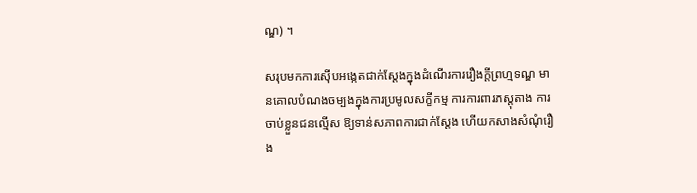ណ្ឌ) ។

សរុបមកការស៊ើបអង្កេតជាក់ស្តែងក្នុងដំណើរការរឿងក្តីព្រហ្មទណ្ឌ មានគោលបំណងចម្បងក្នុងការប្រមូលសក្ខីកម្ម ការការពារភស្តុតាង ការចាប់ខ្លួនជនល្មើស ឱ្យទាន់សភាពការជាក់ស្ដែង ហើយកសាងសំណុំរឿង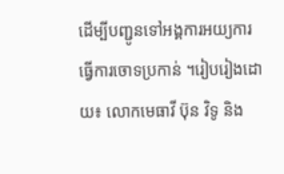ដើម្បីបញ្ជូនទៅអង្គការអយ្យការធ្វើការចោទប្រកាន់ ។រៀបរៀងដោយ៖ លោកមេធាវី ប៊ុន វិទូ និង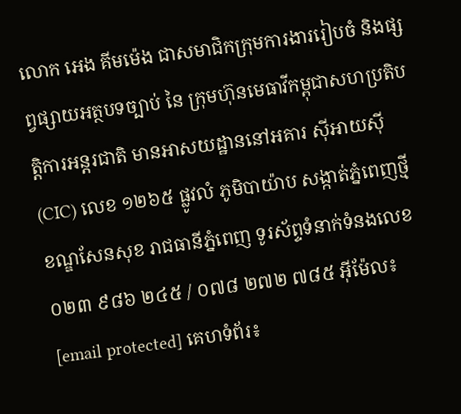លោក អេង គីមម៉េង ជាសមាជិកក្រុមការងាររៀបចំ និងផ្សព្វផ្សាយអត្ថបទច្បាប់ នៃ ក្រុមហ៊ុនមេធាវីកម្ពុជាសហប្រតិបត្តិការអន្តរជាតិ មានអាសយដ្ឋាននៅអគារ ស៊ីអាយស៊ី (CIC) លេខ ១២៦៥ ផ្លូវលំ ភូមិបាយ៉ាប សង្កាត់ភ្នំពេញថ្មី ខណ្ឌសែនសុខ រាជធានីភ្នំពេញ ទូរស័ព្ទទំនាក់ទំនងលេខ ០២៣ ៩៨៦ ២៤៥ / ០៧៨ ២៧២ ៧៨៥ អ៊ីម៉ែល៖ [email protected] គេហទំព័រ៖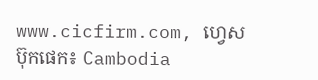www.cicfirm.com, ហ្វេសប៊ុកផេក៖ Cambodia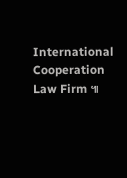International Cooperation Law Firm ៕